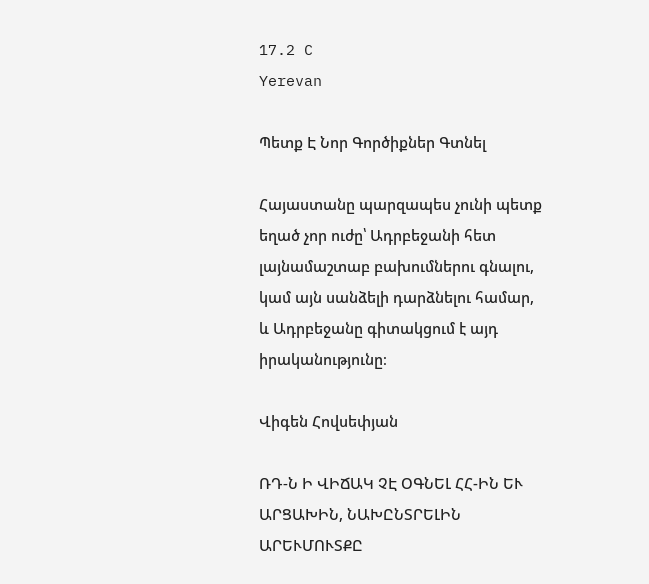17.2 C
Yerevan

Պետք Է Նոր Գործիքներ Գտնել

Հայաստանը պարզապես չունի պետք եղած չոր ուժը՝ Ադրբեջանի հետ լայնամաշտաբ բախումներու գնալու, կամ այն սանձելի դարձնելու համար, և Ադրբեջանը գիտակցում է այդ իրականությունը։

Վիգեն Հովսեփյան

ՌԴ‑Ն Ի ՎԻՃԱԿ ՉԷ ՕԳՆԵԼ ՀՀ-ԻՆ ԵՒ ԱՐՑԱԽԻՆ, ՆԱԽԸՆՏՐԵԼԻՆ ԱՐԵՒՄՈՒՏՔԸ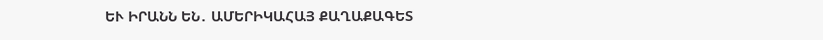ԵՒ ԻՐԱՆՆ ԵՆ․ ԱՄԵՐԻԿԱՀԱՅ ՔԱՂԱՔԱԳԵՏ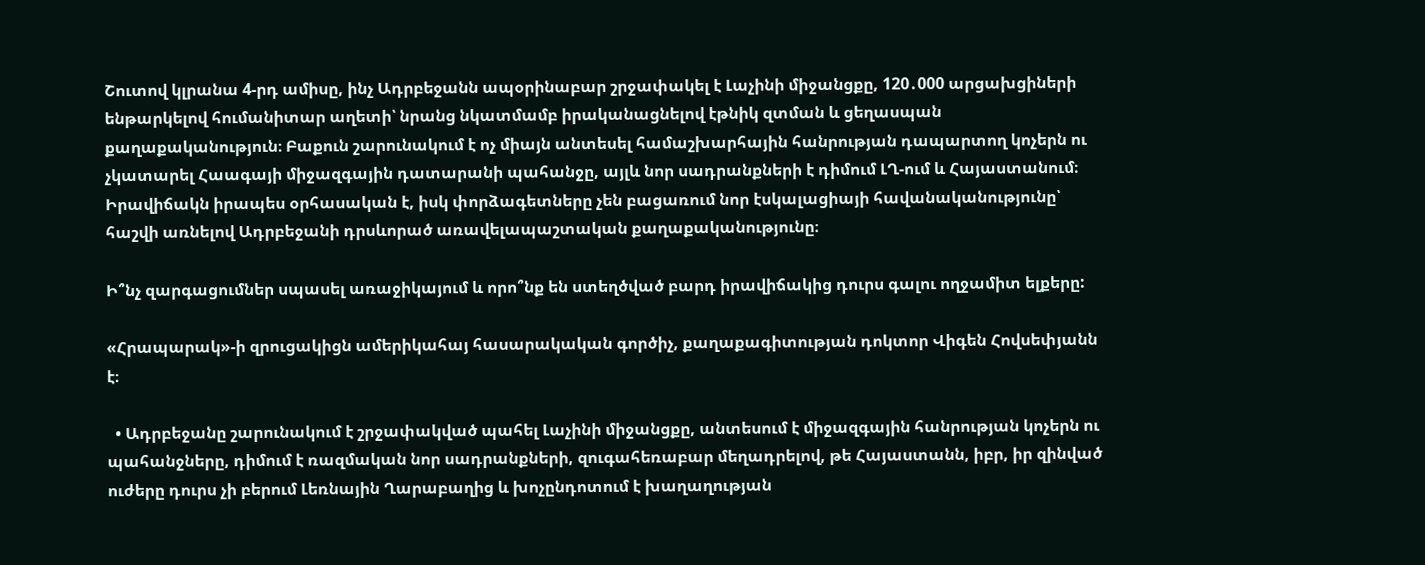Շուտով կլրանա 4‑րդ ամիսը, ինչ Ադրբեջանն ապօրինաբար շրջափակել է Լաչինի միջանցքը, 120․000 արցախցիների ենթարկելով հումանիտար աղետի՝ նրանց նկատմամբ իրականացնելով էթնիկ զտման և ցեղասպան քաղաքականություն։ Բաքուն շարունակում է ոչ միայն անտեսել համաշխարհային հանրության դապարտող կոչերն ու չկատարել Հաագայի միջազգային դատարանի պահանջը, այլև նոր սադրանքների է դիմում ԼՂ-ում և Հայաստանում։ Իրավիճակն իրապես օրհասական է, իսկ փորձագետները չեն բացառում նոր էսկալացիայի հավանականությունը՝ հաշվի առնելով Ադրբեջանի դրսևորած առավելապաշտական քաղաքականությունը։

Ի՞նչ զարգացումներ սպասել առաջիկայում և որո՞նք են ստեղծված բարդ իրավիճակից դուրս գալու ողջամիտ ելքերը:

«Հրապարակ»-ի զրուցակիցն ամերիկահայ հասարակական գործիչ, քաղաքագիտության դոկտոր Վիգեն Հովսեփյանն է։

  • Ադրբեջանը շարունակում է շրջափակված պահել Լաչինի միջանցքը, անտեսում է միջազգային հանրության կոչերն ու պահանջները, դիմում է ռազմական նոր սադրանքների, զուգահեռաբար մեղադրելով, թե Հայաստանն, իբր, իր զինված ուժերը դուրս չի բերում Լեռնային Ղարաբաղից և խոչընդոտում է խաղաղության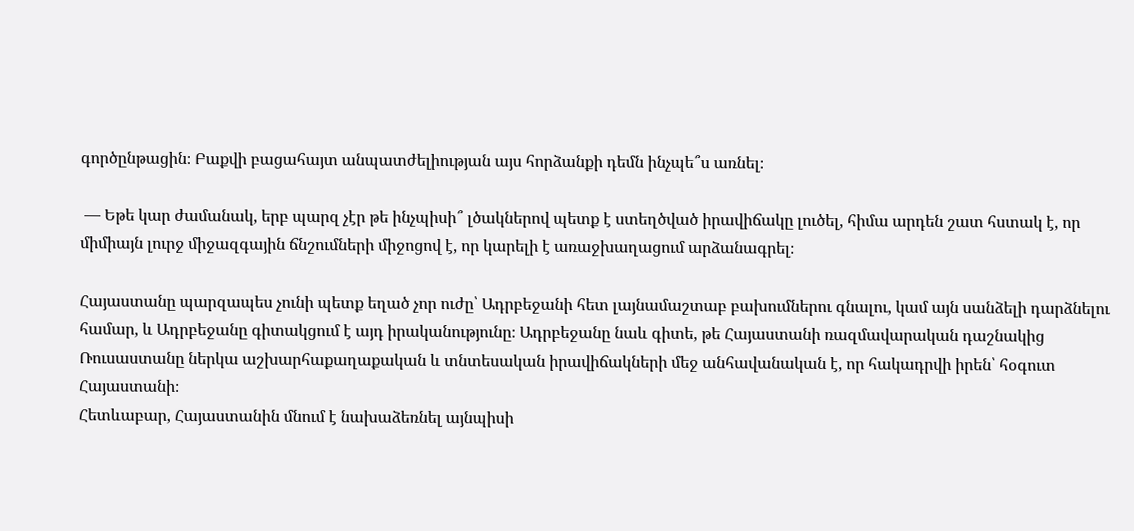գործընթացին։ Բաքվի բացահայտ անպատժելիության այս հորձանքի դեմն ինչպե՞ս առնել։

 — Եթե կար ժամանակ, երբ պարզ չէր թե ինչպիսի՞ լծակներով պետք է ստեղծված իրավիճակը լուծել, հիմա արդեն շատ հստակ է, որ միմիայն լուրջ միջազգային ճնշումների միջոցով է, որ կարելի է առաջխաղացում արձանագրել։

Հայաստանը պարզապես չունի պետք եղած չոր ուժը՝ Ադրբեջանի հետ լայնամաշտաբ բախումներու գնալու, կամ այն սանձելի դարձնելու համար, և Ադրբեջանը գիտակցում է այդ իրականությունը։ Ադրբեջանը նաև գիտե, թե Հայաստանի ռազմավարական դաշնակից Ռուսաստանը ներկա աշխարհաքաղաքական և տնտեսական իրավիճակների մեջ անհավանական է, որ հակադրվի իրեն՝ հօգուտ Հայաստանի։
Հետևաբար, Հայաստանին մնում է նախաձեռնել այնպիսի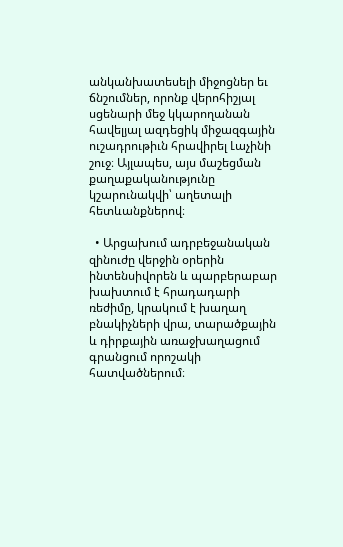անկանխատեսելի միջոցներ եւ ճնշումներ, որոնք վերոհիշյալ սցենարի մեջ կկարողանան հավելյալ ազդեցիկ միջազգային ուշադրութիւն հրավիրել Լաչինի շուջ։ Այլապես, այս մաշեցման քաղաքականությունը կշարունակվի՝ աղետալի հետևանքներով։

  • Արցախում ադրբեջանական զինուժը վերջին օրերին ինտենսիվորեն և պարբերաբար խախտում է հրադադարի ռեժիմը, կրակում է խաղաղ բնակիչների վրա, տարածքային և դիրքային առաջխաղացում գրանցում որոշակի հատվածներում։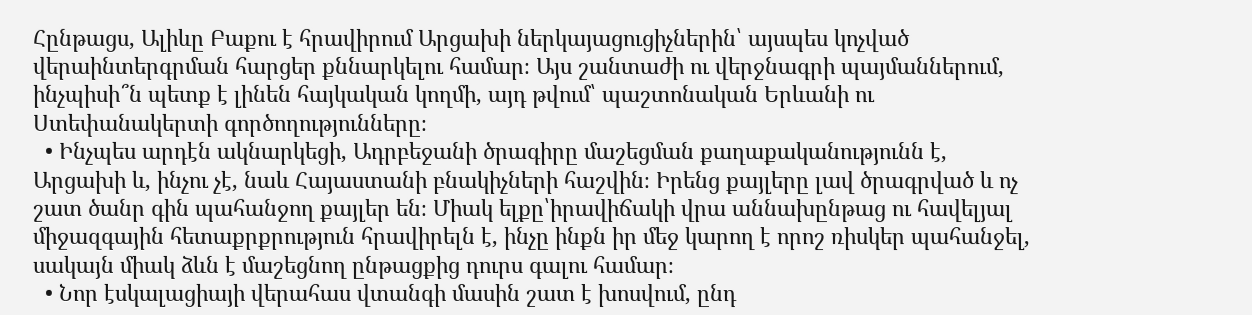Հընթացս, Ալիևը Բաքու է հրավիրում Արցախի ներկայացուցիչներին՝ այսպես կոչված վերաինտերգրման հարցեր քննարկելու համար։ Այս շանտաժի ու վերջնագրի պայմաններում, ինչպիսի՞ն պետք է լինեն հայկական կողմի, այդ թվում՝ պաշտոնական Երևանի ու Ստեփանակերտի գործողությունները։
  • Ինչպես արդէն ակնարկեցի, Ադրբեջանի ծրագիրը մաշեցման քաղաքականությունն է, Արցախի և, ինչու չէ, նաև Հայաստանի բնակիչների հաշվին։ Իրենց քայլերը լավ ծրագրված և ոչ շատ ծանր գին պահանջող քայլեր են։ Միակ ելքը՝իրավիճակի վրա աննախընթաց ու հավելյալ միջազգային հետաքրքրություն հրավիրելն է, ինչը ինքն իր մեջ կարող է որոշ ռիսկեր պահանջել, սակայն միակ ձևն է մաշեցնող ընթացքից դուրս գալու համար։
  • Նոր էսկալացիայի վերահաս վտանգի մասին շատ է խոսվում, ընդ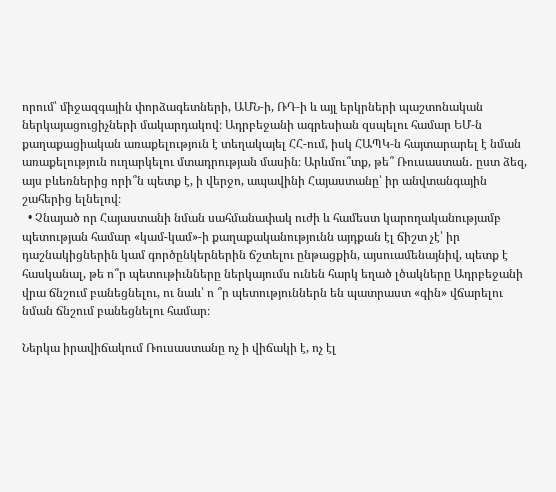որում՝ միջազգային փորձագետների, ԱՄՆ‑ի, ՌԴ‑ի և այլ երկրների պաշտոնական ներկայացուցիչների մակարդակով։ Ադրբեջանի ագրեսիան զսպելու համար ԵՄ‑ն քաղաքացիական առաքելություն է տեղակայել ՀՀ-ում, իսկ ՀԱՊԿ‑ն հայտարարել է նման առաքելություն ուղարկելու մտադրության մասին։ Արևմու՞տք, թե՞ Ռուսաստան․ ըստ ձեզ, այս բևեռներից որի՞ն պետք է, ի վերջո, ապավինի Հայաստանը՝ իր անվտանգային շահերից ելնելով։
  • Չնայած որ Հայաստանի նման սահմանափակ ուժի և համեստ կարողականությամբ պետության համար «կամ-կամ»-ի քաղաքականությունն այդքան էլ ճիշտ չէ՝ իր դաշնակիցներին կամ գործընկերներին ճշտելու ընթացքին, այսուամենայնիվ, պետք է հասկանալ, թե ո՞ր պետութիւնները ներկայումս ունեն հարկ եղած լծակները Ադրբեջանի վրա ճնշում բանեցնելու, ու նաև՝ ո ՞ր պետություններն են պատրաստ «գին» վճարելու նման ճնշում բանեցնելու համար։

Ներկա իրավիճակում Ռուսաստանը ոչ ի վիճակի է, ոչ էլ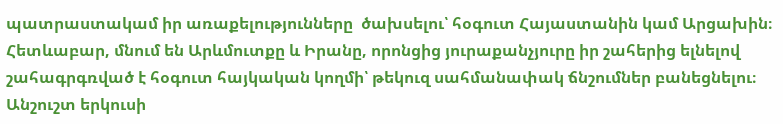պատրաստակամ իր առաքելությունները  ծախսելու՝ հօգուտ Հայաստանին կամ Արցախին։ Հետևաբար, մնում են Արևմուտքը և Իրանը, որոնցից յուրաքանչյուրը իր շահերից ելնելով շահագրգռված է հօգուտ հայկական կողմի՝ թեկուզ սահմանափակ ճնշումներ բանեցնելու։ Անշուշտ երկուսի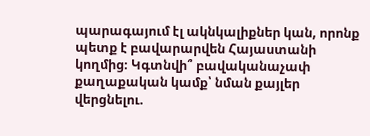պարագայում էլ ակնկալիքներ կան, որոնք պետք է բավարարվեն Հայաստանի կողմից։ Կգտնվի՞ բավականաչափ քաղաքական կամք՝ նման քայլեր վերցնելու.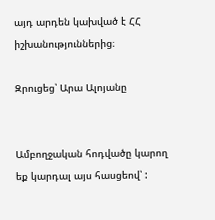այդ արդեն կախված է ՀՀ իշխանություններից։

Զրուցեց՝ Արա Ալոյանը


Ամբողջական հոդվածը կարող եք կարդալ այս հասցեով՝ :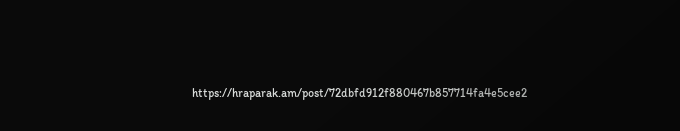https://hraparak.am/post/72dbfd912f880467b857714fa4e5cee2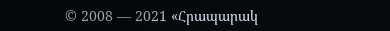© 2008 — 2021 «Հրապարակ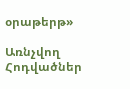օրաթերթ»

Առնչվող Հոդվածներ